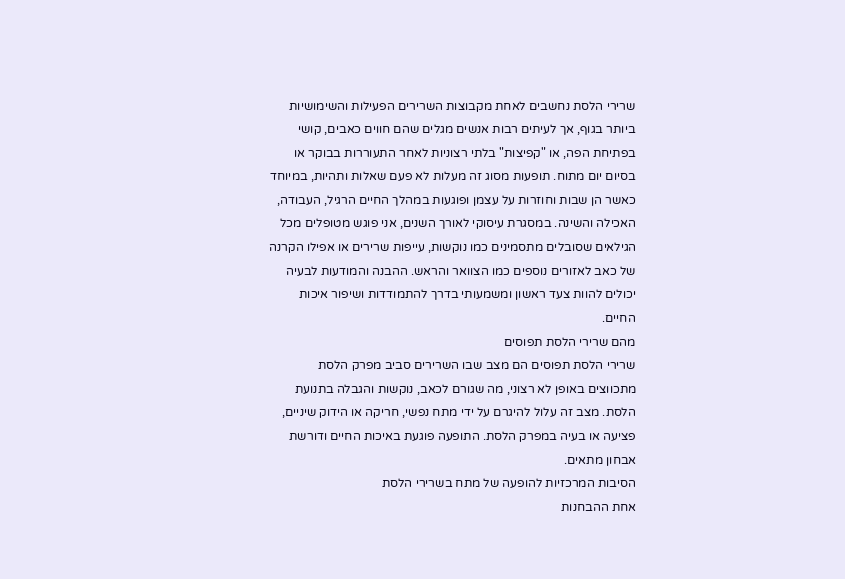שרירי הלסת נחשבים לאחת מקבוצות השרירים הפעילות והשימושיות ביותר בגוף, אך לעיתים רבות אנשים מגלים שהם חווים כאבים, קושי בפתיחת הפה, או "קפיצות" בלתי רצוניות לאחר התעוררות בבוקר או בסיום יום מתוח. תופעות מסוג זה מעלות לא פעם שאלות ותהיות, במיוחד כאשר הן שבות וחוזרות על עצמן ופוגעות במהלך החיים הרגיל, העבודה, האכילה והשינה. במסגרת עיסוקי לאורך השנים, אני פוגש מטופלים מכל הגילאים שסובלים מתסמינים כמו נוקשות, עייפות שרירים או אפילו הקרנה של כאב לאזורים נוספים כמו הצוואר והראש. ההבנה והמודעות לבעיה יכולים להוות צעד ראשון ומשמעותי בדרך להתמודדות ושיפור איכות החיים.
מהם שרירי הלסת תפוסים
שרירי הלסת תפוסים הם מצב שבו השרירים סביב מפרק הלסת מתכווצים באופן לא רצוני, מה שגורם לכאב, נוקשות והגבלה בתנועת הלסת. מצב זה עלול להיגרם על ידי מתח נפשי, חריקה או הידוק שיניים, פציעה או בעיה במפרק הלסת. התופעה פוגעת באיכות החיים ודורשת אבחון מתאים.
הסיבות המרכזיות להופעה של מתח בשרירי הלסת
אחת ההבחנות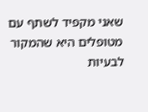שאני מקפיד לשתף עם מטופלים היא שהמקור לבעיות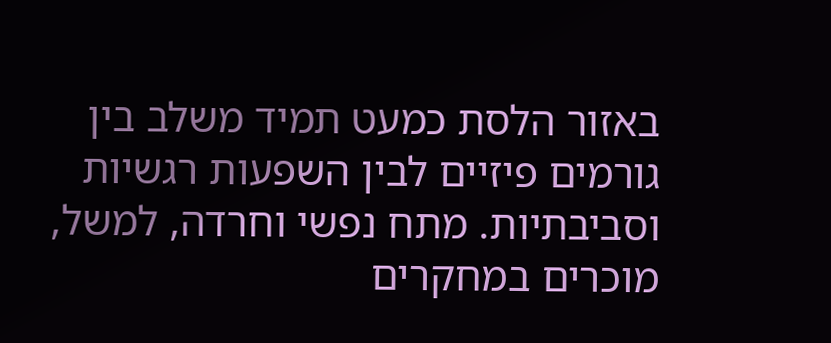באזור הלסת כמעט תמיד משלב בין גורמים פיזיים לבין השפעות רגשיות וסביבתיות. מתח נפשי וחרדה, למשל, מוכרים במחקרים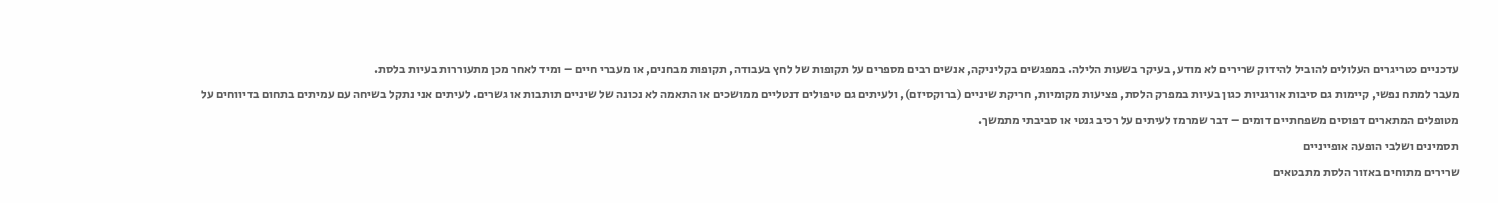עדכניים כטריגרים העלולים להוביל להידוק שרירים לא מודע, בעיקר בשעות הלילה. במפגשים בקליניקה, אנשים רבים מספרים על תקופות של לחץ בעבודה, תקופות מבחנים, או מעברי חיים – ומיד לאחר מכן מתעוררות בעיות בלסת.
מעבר למתח נפשי, קיימות גם סיבות אורגניות כגון בעיות במפרק הלסת, פציעות מקומיות, חריקת שיניים (ברוקסיזם), ולעיתים גם טיפולים דנטליים ממושכים או התאמה לא נכונה של שיניים תותבות או גשרים. לעיתים אני נתקל בשיחה עם עמיתים בתחום בדיווחים על מטופלים המתארים דפוסים משפחתיים דומים – דבר שמרמז לעיתים על רכיב גנטי או סביבתי מתמשך.
תסמינים ושלבי הופעה אופייניים
שרירים מתוחים באזור הלסת מתבטאים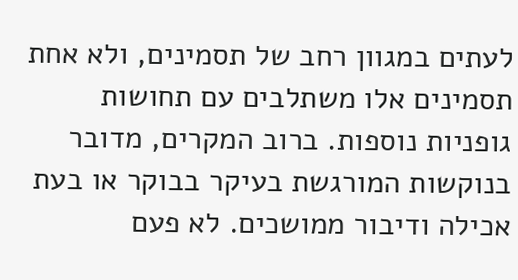לעתים במגוון רחב של תסמינים, ולא אחת תסמינים אלו משתלבים עם תחושות גופניות נוספות. ברוב המקרים, מדובר בנוקשות המורגשת בעיקר בבוקר או בעת אכילה ודיבור ממושכים. לא פעם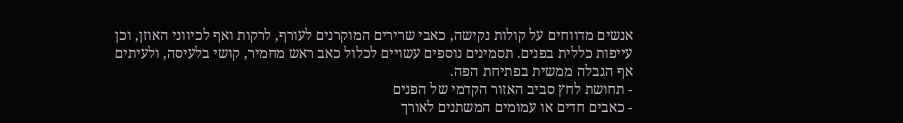אנשים מדווחים על קולות נקישה, כאבי שרירים המוקרנים לעורף, לרקות ואף לכיווני האוזן, וכן עייפות כללית בפנים. תסמינים נוספים עשויים לכלול כאב ראש מחמיר, קושי בלעיסה, ולעיתים אף הגבלה ממשית בפתיחת הפה.
- תחושת לחץ סביב האזור הקדמי של הפנים
- כאבים חדים או עמומים המשתנים לאורך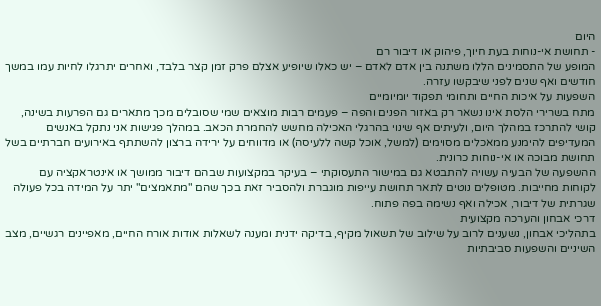היום
- תחושת אי-נוחות בעת חיוך, פיהוק או דיבור רם
המופע של התסמינים הללו משתנה בין אדם לאדם – יש כאלו שיופיע אצלם פרק זמן קצר בלבד, ואחרים יתרגלו לחיות עמו במשך חודשים ואף שנים לפני שיבקשו עזרה.
השפעות על איכות החיים ותחומי תפקוד יומיומיים
מתח בשרירי הלסת אינו נשאר רק באזור הפנים והפה – פעמים רבות מוצאים שמי שסובלים מכך מתארים גם הפרעות בשינה, קושי להתרכז במהלך היום, ולעיתים אף שינוי בהרגלי האכילה מחשש להחמרת הכאב. במהלך פגישות אני נתקל באנשים המעדיפים להימנע ממאכלים מסוימים (למשל, אוכל קשה ללעיסה) או מדווחים על ירידה ברצון להשתתף באירועים חברתיים בשל תחושת מבוכה או אי-נוחות כרונית.
ההשפעה של הבעיה עשויה להתבטא גם במישור התעסוקתי – בעיקר במקצועות שבהם דיבור ממושך או אינטראקציה עם לקוחות מחייבות. מטופלים נוטים לתאר תחושת עייפות מוגברת ולהסביר זאת בכך שהם "מתאמצים" יתר על המידה בכל פעולה שגרתית של דיבור, אכילה ואף נשימה בפה פתוח.
דרכי אבחון והערכה מקצועית
בתהליכי אבחון, נשענים לרוב על שילוב של תשאול מקיף, בדיקה ידנית ומענה לשאלות אודות אורח החיים, מאפיינים רגשיים, מצב השיניים והשפעות סביבתיות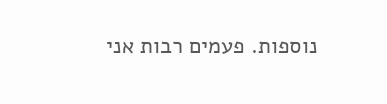נוספות. פעמים רבות אני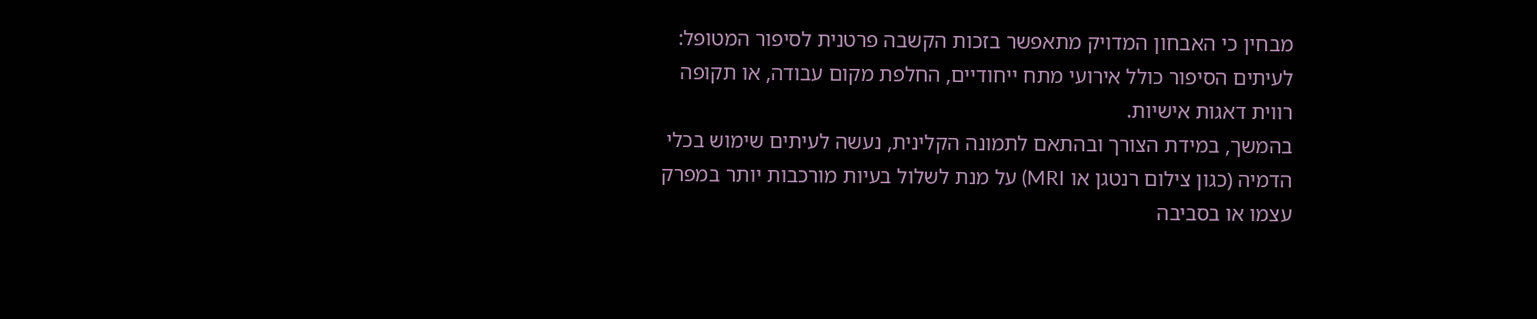מבחין כי האבחון המדויק מתאפשר בזכות הקשבה פרטנית לסיפור המטופל: לעיתים הסיפור כולל אירועי מתח ייחודיים, החלפת מקום עבודה, או תקופה רווית דאגות אישיות.
בהמשך, במידת הצורך ובהתאם לתמונה הקלינית, נעשה לעיתים שימוש בכלי הדמיה (כגון צילום רנטגן או MRI) על מנת לשלול בעיות מורכבות יותר במפרק עצמו או בסביבה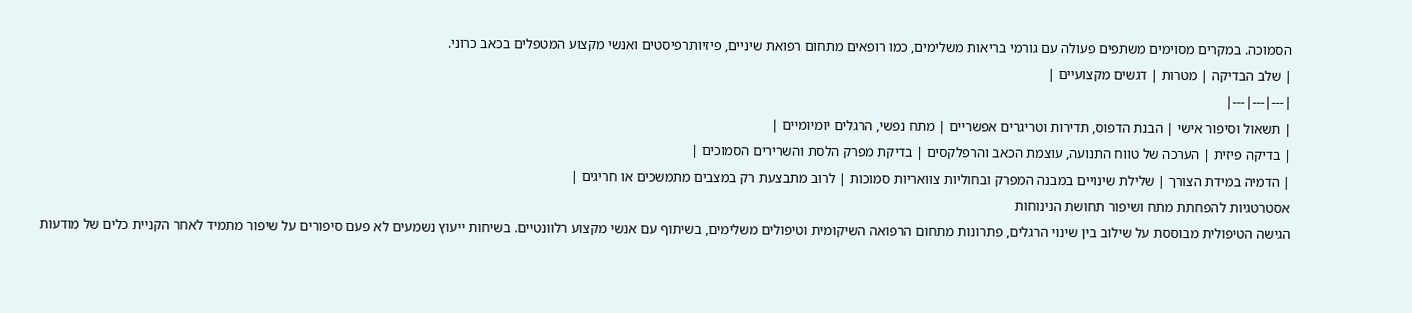הסמוכה. במקרים מסוימים משתפים פעולה עם גורמי בריאות משלימים, כמו רופאים מתחום רפואת שיניים, פיזיותרפיסטים ואנשי מקצוע המטפלים בכאב כרוני.
| שלב הבדיקה | מטרות | דגשים מקצועיים |
|---|---|---|
| תשאול וסיפור אישי | הבנת הדפוס, תדירות וטריגרים אפשריים | מתח נפשי, הרגלים יומיומיים |
| בדיקה פיזית | הערכה של טווח התנועה, עוצמת הכאב והרפלקסים | בדיקת מפרק הלסת והשרירים הסמוכים |
| הדמיה במידת הצורך | שלילת שינויים במבנה המפרק ובחוליות צוואריות סמוכות | לרוב מתבצעת רק במצבים מתמשכים או חריגים |
אסטרטגיות להפחתת מתח ושיפור תחושת הנינוחות
הגישה הטיפולית מבוססת על שילוב בין שינוי הרגלים, פתרונות מתחום הרפואה השיקומית וטיפולים משלימים, בשיתוף עם אנשי מקצוע רלוונטיים. בשיחות ייעוץ נשמעים לא פעם סיפורים על שיפור מתמיד לאחר הקניית כלים של מודעות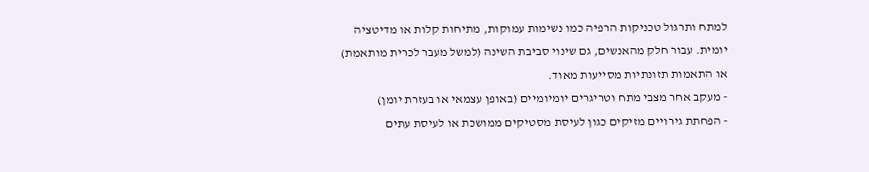למתח ותרגול טכניקות הרפיה כמו נשימות עמוקות, מתיחות קלות או מדיטציה יומית. עבור חלק מהאנשים, גם שינוי סביבת השינה (למשל מעבר לכרית מותאמת) או התאמות תזונתיות מסייעות מאוד.
- מעקב אחר מצבי מתח וטריגרים יומיומיים (באופן עצמאי או בעזרת יומן)
- הפחתת גירויים מזיקים כגון לעיסת מסטיקים ממושכת או לעיסת עתים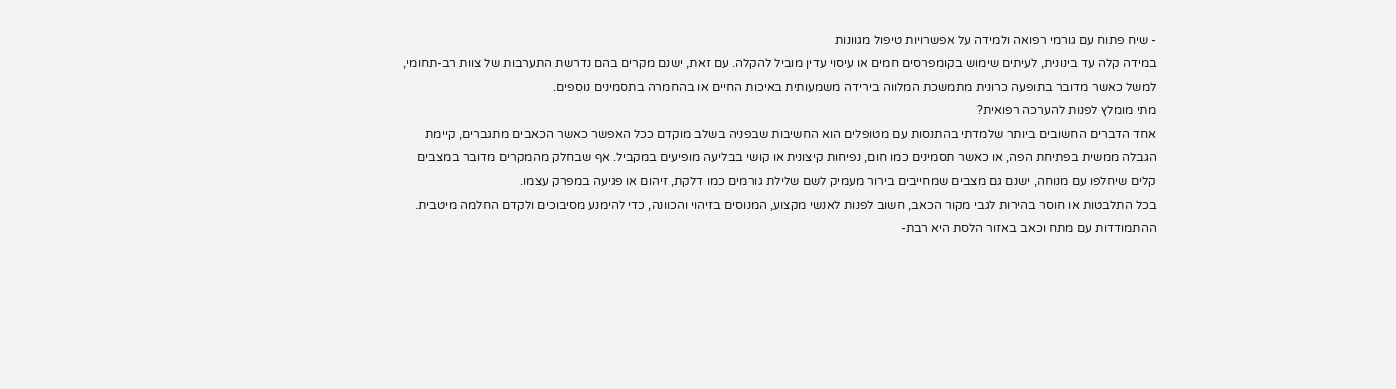- שיח פתוח עם גורמי רפואה ולמידה על אפשרויות טיפול מגוונות
במידה קלה עד בינונית, לעיתים שימוש בקומפרסים חמים או עיסוי עדין מוביל להקלה. עם זאת, ישנם מקרים בהם נדרשת התערבות של צוות רב-תחומי, למשל כאשר מדובר בתופעה כרונית מתמשכת המלווה בירידה משמעותית באיכות החיים או בהחמרה בתסמינים נוספים.
מתי מומלץ לפנות להערכה רפואית?
אחד הדברים החשובים ביותר שלמדתי בהתנסות עם מטופלים הוא החשיבות שבפניה בשלב מוקדם ככל האפשר כאשר הכאבים מתגברים, קיימת הגבלה ממשית בפתיחת הפה, או כאשר תסמינים כמו חום, נפיחות קיצונית או קושי בבליעה מופיעים במקביל. אף שבחלק מהמקרים מדובר במצבים קלים שיחלפו עם מנוחה, ישנם גם מצבים שמחייבים בירור מעמיק לשם שלילת גורמים כמו דלקת, זיהום או פגיעה במפרק עצמו.
בכל התלבטות או חוסר בהירות לגבי מקור הכאב, חשוב לפנות לאנשי מקצוע, המנוסים בזיהוי והכוונה, כדי להימנע מסיבוכים ולקדם החלמה מיטבית.
ההתמודדות עם מתח וכאב באזור הלסת היא רבת-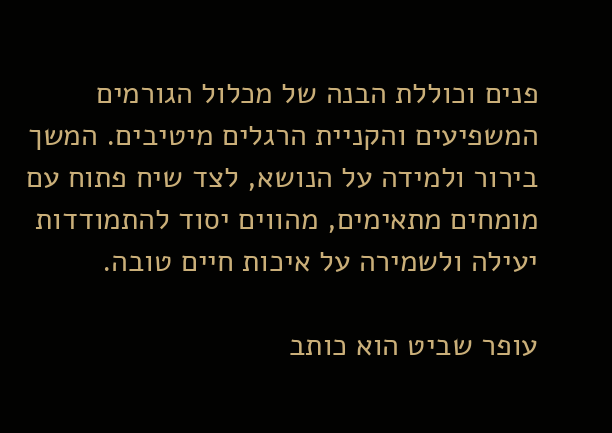פנים וכוללת הבנה של מכלול הגורמים המשפיעים והקניית הרגלים מיטיבים. המשך בירור ולמידה על הנושא, לצד שיח פתוח עם מומחים מתאימים, מהווים יסוד להתמודדות יעילה ולשמירה על איכות חיים טובה.

עופר שביט הוא כותב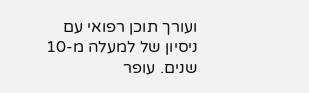ועורך תוכן רפואי עם ניסיון של למעלה מ-10 שנים. עופר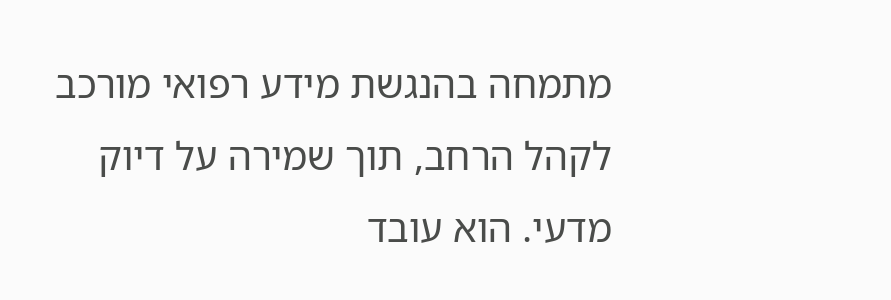מתמחה בהנגשת מידע רפואי מורכב לקהל הרחב, תוך שמירה על דיוק מדעי. הוא עובד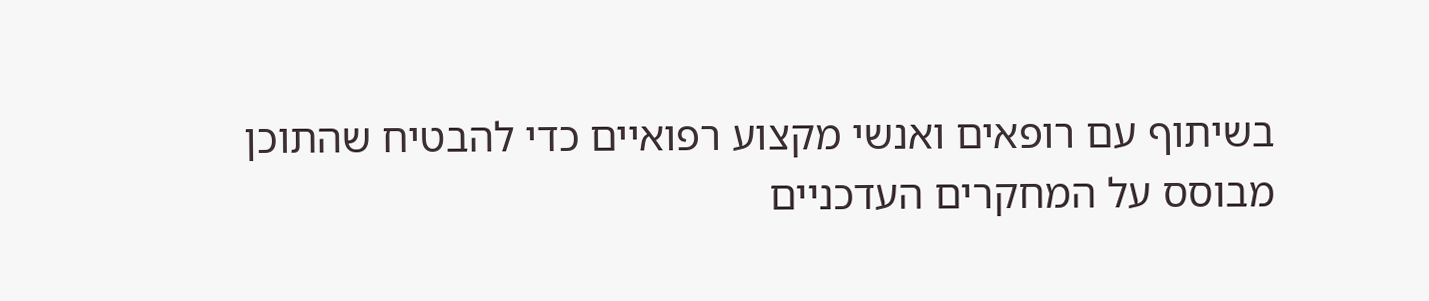בשיתוף עם רופאים ואנשי מקצוע רפואיים כדי להבטיח שהתוכן מבוסס על המחקרים העדכניים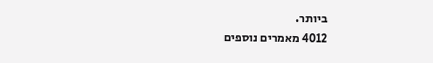ביותר.
4012 מאמרים נוספים